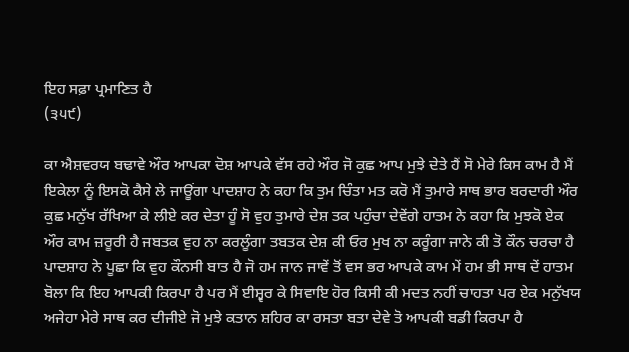ਇਹ ਸਫ਼ਾ ਪ੍ਰਮਾਣਿਤ ਹੈ
(੩੫੯)

ਕਾ ਐਸ਼ਵਰਯ ਬਢਾਵੇ ਔਰ ਆਪਕਾ ਦੋਸ਼ ਆਪਕੇ ਵੱਸ ਰਹੇ ਔਰ ਜੋ ਕੁਛ ਆਪ ਮੁਝੇ ਦੇਤੇ ਹੈਂ ਸੋ ਮੇਰੇ ਕਿਸ ਕਾਮ ਹੈ ਮੈਂ ਇਕੇਲਾ ਨੂੰ ਇਸਕੋ ਕੈਸੇ ਲੇ ਜਾਊਂਗਾ ਪਾਦਸ਼ਾਹ ਨੇ ਕਹਾ ਕਿ ਤੁਮ ਚਿੰਤਾ ਮਤ ਕਰੋ ਮੈਂ ਤੁਮਾਰੇ ਸਾਥ ਭਾਰ ਬਰਦਾਰੀ ਔਰ ਕੁਛ ਮਨੁੱਖ ਰੱਖਿਆ ਕੇ ਲੀਏ ਕਰ ਦੇਤਾ ਹੂੰ ਸੋ ਵੁਹ ਤੁਮਾਰੇ ਦੇਸ਼ ਤਕ ਪਹੁੰਚਾ ਦੇਵੇਂਗੇ ਹਾਤਮ ਨੇ ਕਹਾ ਕਿ ਮੁਝਕੋ ਏਕ ਔਰ ਕਾਮ ਜ਼ਰੂਰੀ ਹੈ ਜਬਤਕ ਵੁਹ ਨਾ ਕਰਲੂੰਗਾ ਤਬਤਕ ਦੇਸ਼ ਕੀ ਓਰ ਮੁਖ ਨਾ ਕਰੂੰਗਾ ਜਾਨੇ ਕੀ ਤੋ ਕੌਨ ਚਰਚਾ ਹੈ ਪਾਦਸ਼ਾਹ ਨੇ ਪੂਛਾ ਕਿ ਵੁਹ ਕੌਨਸੀ ਬਾਤ ਹੈ ਜੋ ਹਮ ਜਾਨ ਜਾਵੇਂ ਤੋਂ ਵਸ ਭਰ ਆਪਕੇ ਕਾਮ ਮੇਂ ਹਮ ਭੀ ਸਾਥ ਦੇਂ ਹਾਤਮ ਬੋਲਾ ਕਿ ਇਹ ਆਪਕੀ ਕਿਰਪਾ ਹੈ ਪਰ ਮੈਂ ਈਸ਼੍ਵਰ ਕੇ ਸਿਵਾਇ ਹੋਰ ਕਿਸੀ ਕੀ ਮਦਤ ਨਹੀਂ ਚਾਹਤਾ ਪਰ ਏਕ ਮਨੁੱਖਯ ਅਜੇਹਾ ਮੇਰੇ ਸਾਥ ਕਰ ਦੀਜੀਏ ਜੋ ਮੁਝੇ ਕਤਾਨ ਸ਼ਹਿਰ ਕਾ ਰਸਤਾ ਬਤਾ ਦੇਵੇ ਤੋ ਆਪਕੀ ਬਡੀ ਕਿਰਪਾ ਹੈ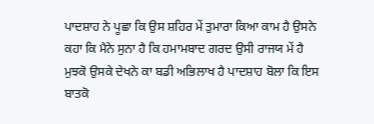ਪਾਦਸ਼ਾਹ ਨੇ ਪੂਛਾ ਕਿ ਉਸ ਸ਼ਹਿਰ ਮੇਂ ਤੁਮਾਰਾ ਕਿਆ ਕਾਮ ਹੈ ਉਸਨੇ ਕਹਾ ਕਿ ਮੈਨੇ ਸੁਨਾ ਹੈ ਕਿ ਹਮਾਮਬਾਦ ਗਰਦ ਉਸੀ ਰਾਜਯ ਮੇਂ ਹੈ ਮੁਝਕੋ ਉਸਕੇ ਦੇਖਨੇ ਕਾ ਬਡੀ ਅਭਿਲਾਖ ਹੈ ਪਾਦਸ਼ਾਹ ਬੋਲਾ ਕਿ ਇਸ ਬਾਤਕੋ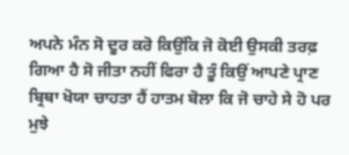ਅਪਨੇ ਮੰਨ ਸੋ ਦੂਰ ਕਰੋ ਕਿਉਂਕਿ ਜੋ ਕੋਈ ਉਸਕੀ ਤਰਫ਼ ਗਿਆ ਹੈ ਸੋ ਜੀਤਾ ਨਹੀਂ ਫਿਰਾ ਹੈ ਤੂੰ ਕਿਉਂ ਆਪਣੇ ਪ੍ਰਾਣ ਬ੍ਰਿਥਾ ਖੋਯਾ ਚਾਹਤਾ ਹੈਂ ਹਾਤਮ ਬੋਲਾ ਕਿ ਜੋ ਚਾਹੇ ਸੇ ਹੋ ਪਰ ਮੁਝੇ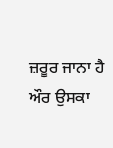ਜ਼ਰੂਰ ਜਾਨਾ ਹੈ ਔਰ ਉਸਕਾ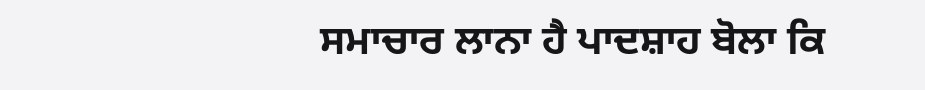ਸਮਾਚਾਰ ਲਾਨਾ ਹੈ ਪਾਦਸ਼ਾਹ ਬੋਲਾ ਕਿ